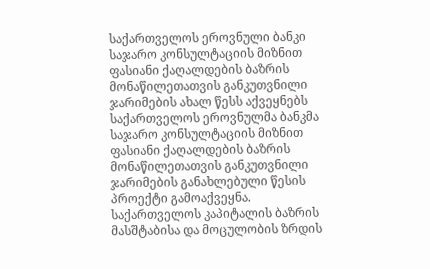საქართველოს ეროვნული ბანკი საჯარო კონსულტაციის მიზნით ფასიანი ქაღალდების ბაზრის მონაწილეთათვის განკუთვნილი ჯარიმების ახალ წესს აქვეყნებს
საქართველოს ეროვნულმა ბანკმა საჯარო კონსულტაციის მიზნით ფასიანი ქაღალდების ბაზრის მონაწილეთათვის განკუთვნილი ჯარიმების განახლებული წესის პროექტი გამოაქვეყნა.
საქართველოს კაპიტალის ბაზრის მასშტაბისა და მოცულობის ზრდის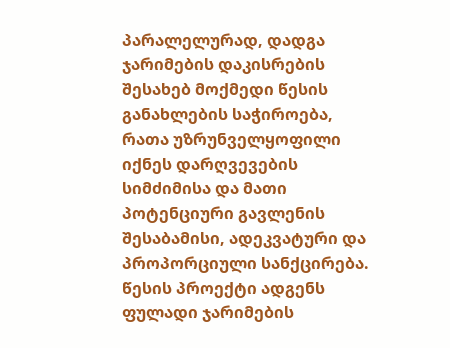პარალელურად, დადგა ჯარიმების დაკისრების შესახებ მოქმედი წესის განახლების საჭიროება, რათა უზრუნველყოფილი იქნეს დარღვევების სიმძიმისა და მათი პოტენციური გავლენის შესაბამისი, ადეკვატური და პროპორციული სანქცირება.
წესის პროექტი ადგენს ფულადი ჯარიმების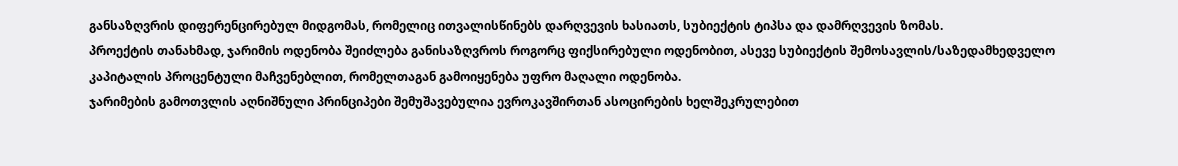განსაზღვრის დიფერენცირებულ მიდგომას, რომელიც ითვალისწინებს დარღვევის ხასიათს, სუბიექტის ტიპსა და დამრღვევის ზომას.
პროექტის თანახმად, ჯარიმის ოდენობა შეიძლება განისაზღვროს როგორც ფიქსირებული ოდენობით, ასევე სუბიექტის შემოსავლის/საზედამხედველო კაპიტალის პროცენტული მაჩვენებლით, რომელთაგან გამოიყენება უფრო მაღალი ოდენობა.
ჯარიმების გამოთვლის აღნიშნული პრინციპები შემუშავებულია ევროკავშირთან ასოცირების ხელშეკრულებით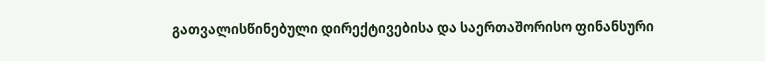გათვალისწინებული დირექტივებისა და საერთაშორისო ფინანსური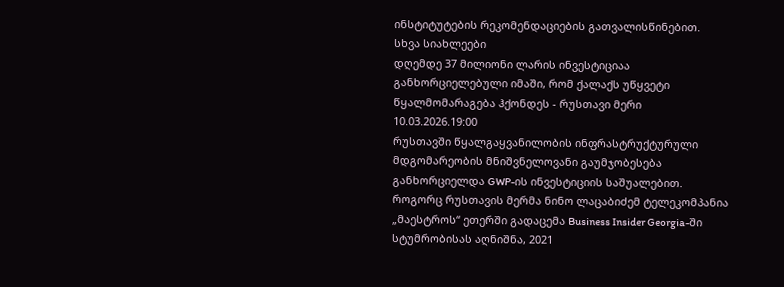ინსტიტუტების რეკომენდაციების გათვალისწინებით.
სხვა სიახლეები
დღემდე 37 მილიონი ლარის ინვესტიციაა განხორციელებული იმაში, რომ ქალაქს უწყვეტი წყალმომარაგება ჰქონდეს - რუსთავი მერი
10.03.2026.19:00
რუსთავში წყალგაყვანილობის ინფრასტრუქტურული მდგომარეობის მნიშვნელოვანი გაუმჯობესება განხორციელდა GWP-ის ინვესტიციის საშუალებით. როგორც რუსთავის მერმა ნინო ლაცაბიძემ ტელეკომპანია „მაესტროს“ ეთერში გადაცემა Business Insider Georgia-ში სტუმრობისას აღნიშნა, 2021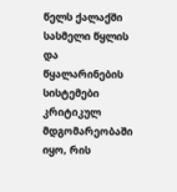წელს ქალაქში სასმელი წყლის და წყალარინების სისტემები კრიტიკულ მდგომარეობაში იყო, რის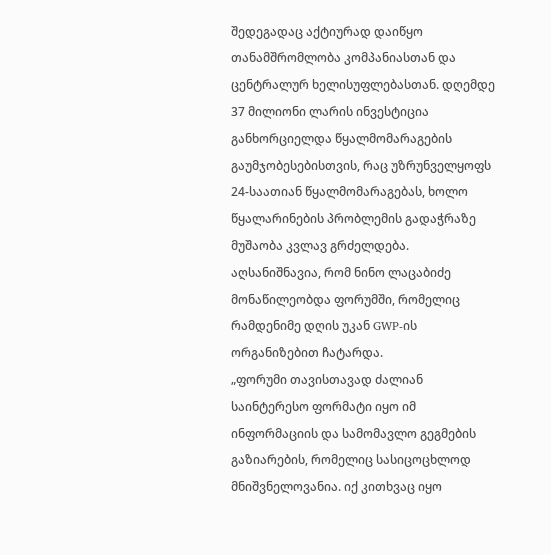შედეგადაც აქტიურად დაიწყო თანამშრომლობა კომპანიასთან და ცენტრალურ ხელისუფლებასთან. დღემდე 37 მილიონი ლარის ინვესტიცია განხორციელდა წყალმომარაგების გაუმჯობესებისთვის, რაც უზრუნველყოფს 24-საათიან წყალმომარაგებას, ხოლო წყალარინების პრობლემის გადაჭრაზე მუშაობა კვლავ გრძელდება.
აღსანიშნავია, რომ ნინო ლაცაბიძე მონაწილეობდა ფორუმში, რომელიც რამდენიმე დღის უკან GWP-ის ორგანიზებით ჩატარდა.
„ფორუმი თავისთავად ძალიან საინტერესო ფორმატი იყო იმ ინფორმაციის და სამომავლო გეგმების გაზიარების, რომელიც სასიცოცხლოდ მნიშვნელოვანია. იქ კითხვაც იყო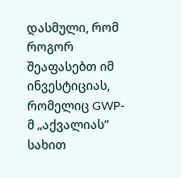დასმული, რომ როგორ შეაფასებთ იმ ინვესტიციას, რომელიც GWP-მ „აქვალიას“ სახით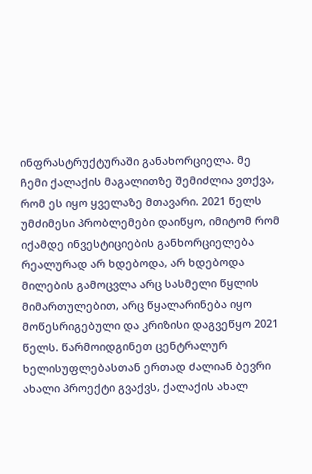ინფრასტრუქტურაში განახორციელა. მე ჩემი ქალაქის მაგალითზე შემიძლია ვთქვა, რომ ეს იყო ყველაზე მთავარი. 2021 წელს უმძიმესი პრობლემები დაიწყო, იმიტომ რომ იქამდე ინვესტიციების განხორციელება რეალურად არ ხდებოდა, არ ხდებოდა მილების გამოცვლა არც სასმელი წყლის მიმართულებით, არც წყალარინება იყო მოწესრიგებული და კრიზისი დაგვეწყო 2021 წელს. წარმოიდგინეთ ცენტრალურ ხელისუფლებასთან ერთად ძალიან ბევრი ახალი პროექტი გვაქვს, ქალაქის ახალ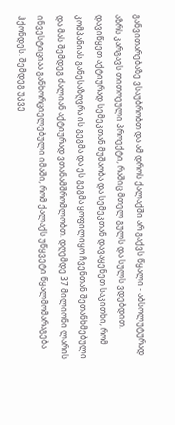განვითარებაზე ვსაუბრობთ და ამ დროს ქალაქში არ გაქვს წყალი - აბსოლუტურად აზრს კარგავს თითოეული პროექტი, რაშიც მთელ გულს და სულს ვდებდით. დავიწყეთ აქტიურად სემეკთან მუშაობა და სემეკთან დავაყენეთ საკითხი, რომ კომპანიას განესაზღვრა ის გეგმა და ეს გეგმა ყოფილიყო ჩვენთან შეთანხმებული და მას შემდეგ ძალიან აქტიურად ვთანამშრომლობთ. დღემდე 37 მილიონი ლარის ინვესტიციაა განხორციელებული იმაში, რომ ქალაქს უწყვეტი წყალმომარაგება ჰქონდეს. შემდეგ უკვე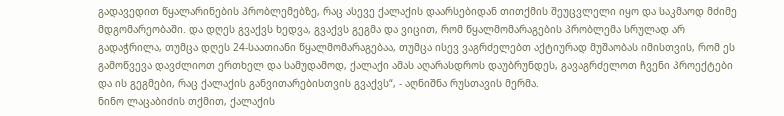გადავედით წყალარინების პრობლემებზე, რაც ასევე ქალაქის დაარსებიდან თითქმის შეუცვლელი იყო და საკმაოდ მძიმე მდგომარეობაში. და დღეს გვაქვს ხედვა, გვაქვს გეგმა და ვიცით, რომ წყალმომარაგების პრობლემა სრულად არ გადაჭრილა, თუმცა დღეს 24-საათიანი წყალმომარაგებაა, თუმცა ისევ ვაგრძელებთ აქტიურად მუშაობას იმისთვის, რომ ეს გამოწვევა დავძლიოთ ერთხელ და სამუდამოდ, ქალაქი ამას აღარასდროს დაუბრუნდეს, გავაგრძელოთ ჩვენი პროექტები და ის გეგმები, რაც ქალაქის განვითარებისთვის გვაქვს“, - აღნიშნა რუსთავის მერმა.
ნინო ლაცაბიძის თქმით, ქალაქის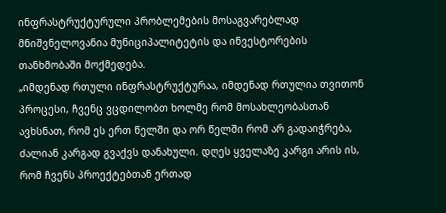ინფრასტრუქტურული პრობლემების მოსაგვარებლად მნიშვნელოვანია მუნიციპალიტეტის და ინვესტორების თანხმობაში მოქმედება.
„იმდენად რთული ინფრასტრუქტურაა, იმდენად რთულია თვითონ პროცესი, ჩვენც ვცდილობთ ხოლმე რომ მოსახლეობასთან ავხსნათ, რომ ეს ერთ წელში და ორ წელში რომ არ გადაიჭრება, ძალიან კარგად გვაქვს დანახული. დღეს ყველაზე კარგი არის ის, რომ ჩვენს პროექტებთან ერთად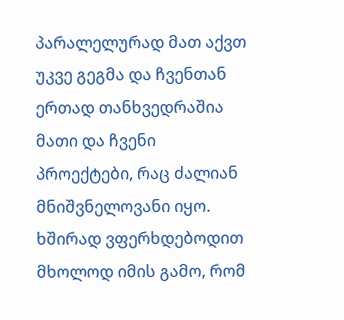პარალელურად მათ აქვთ უკვე გეგმა და ჩვენთან ერთად თანხვედრაშია მათი და ჩვენი პროექტები, რაც ძალიან მნიშვნელოვანი იყო. ხშირად ვფერხდებოდით მხოლოდ იმის გამო, რომ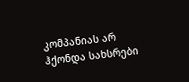კომპანიას არ ჰქონდა სახსრები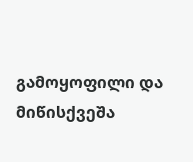გამოყოფილი და მიწისქვეშა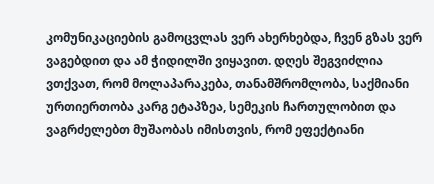კომუნიკაციების გამოცვლას ვერ ახერხებდა, ჩვენ გზას ვერ ვაგებდით და ამ ჭიდილში ვიყავით. დღეს შეგვიძლია ვთქვათ, რომ მოლაპარაკება, თანამშრომლობა, საქმიანი ურთიერთობა კარგ ეტაპზეა, სემეკის ჩართულობით და ვაგრძელებთ მუშაობას იმისთვის, რომ ეფექტიანი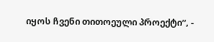იყოს ჩვენი თითოეული პროექტი“, -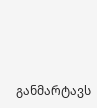განმარტავს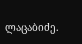ლაცაბიძე.